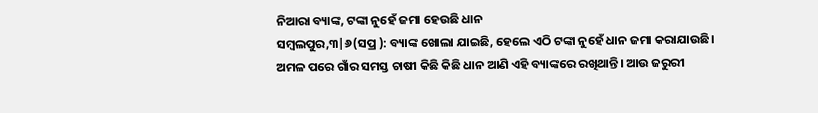ନିଆରା ବ୍ୟାଙ୍କ, ଟଙ୍କା ନୁହେଁ ଜମା ହେଉଛି ଧାନ
ସମ୍ବଲପୁର,୩|୬(ସପ୍ର ): ବ୍ୟାଙ୍କ ଖୋଲା ଯାଇଛି, ହେଲେ ଏଠି ଟଙ୍କା ନୁହେଁ ଧାନ ଜମା କରାଯାଉଛି। ଅମଳ ପରେ ଗାଁର ସମସ୍ତ ଚାଷୀ କିଛି କିଛି ଧାନ ଆଣି ଏହି ବ୍ୟାଙ୍କରେ ରଖିଥାନ୍ତି। ଆଉ ଜରୁରୀ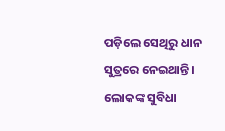ପଡ଼ିଲେ ସେଥିରୁ ଧାନ ସୁତ୍ରରେ ନେଇଥାନ୍ତି। ଲୋକଙ୍କ ସୁବିଧା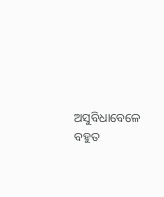ଅସୁବିଧାବେଳେ ବହୁତ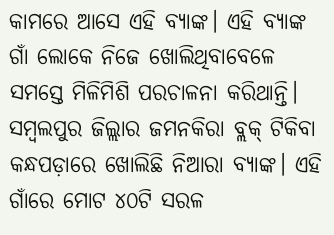କାମରେ ଆସେ ଏହି ବ୍ୟାଙ୍କ। ଏହି ବ୍ୟାଙ୍କ ଗାଁ ଲୋକେ ନିଜେ ଖୋଲିଥିବାବେଳେ ସମସ୍ତେ ମିଳିମିଶି ପରଚାଳନା କରିଥାନ୍ତି। ସମ୍ୱଲପୁର ଜିଲ୍ଲାର ଜମନକିରା ବ୍ଲକ୍ ଟିକିବା କନ୍ଧପଡ଼ାରେ ଖୋଲିଛି ନିଆରା ବ୍ୟାଙ୍କ। ଏହି ଗାଁରେ ମୋଟ ୪୦ଟି ସରଳ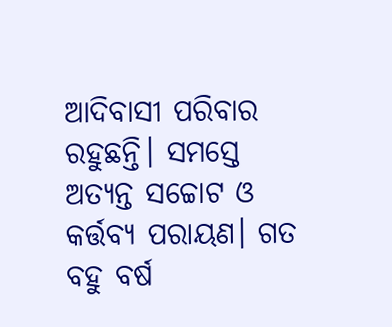ଆଦିବାସୀ ପରିବାର ରହୁଛନ୍ତି। ସମସ୍ତେ ଅତ୍ୟନ୍ତ ସଚ୍ଚୋଟ ଓ କର୍ତ୍ତବ୍ୟ ପରାୟଣ। ଗତ ବହୁ ବର୍ଷ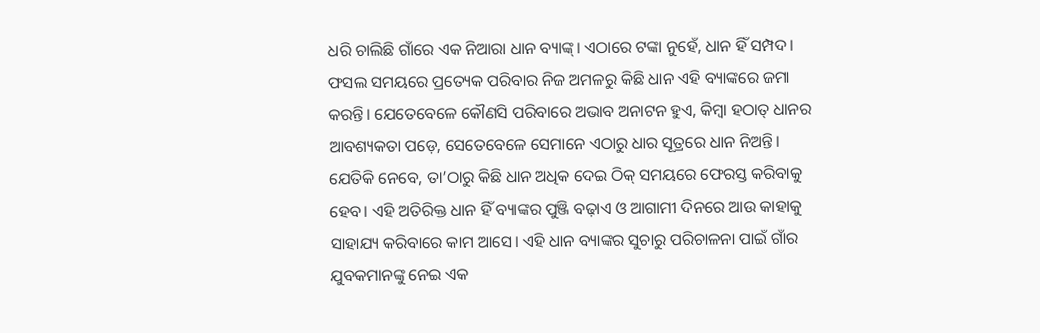ଧରି ଚାଲିଛି ଗାଁରେ ଏକ ନିଆରା ଧାନ ବ୍ୟାଙ୍କ୍। ଏଠାରେ ଟଙ୍କା ନୁହେଁ, ଧାନ ହିଁ ସମ୍ପଦ। ଫସଲ ସମୟରେ ପ୍ରତ୍ୟେକ ପରିବାର ନିଜ ଅମଳରୁ କିଛି ଧାନ ଏହି ବ୍ୟାଙ୍କରେ ଜମା କରନ୍ତି। ଯେତେବେଳେ କୌଣସି ପରିବାରେ ଅଭାବ ଅନାଟନ ହୁଏ, କିମ୍ବା ହଠାତ୍ ଧାନର ଆବଶ୍ୟକତା ପଡ଼େ, ସେତେବେଳେ ସେମାନେ ଏଠାରୁ ଧାର ସୂତ୍ରରେ ଧାନ ନିଅନ୍ତି। ଯେତିକି ନେବେ, ତା’ଠାରୁ କିଛି ଧାନ ଅଧିକ ଦେଇ ଠିକ୍ ସମୟରେ ଫେରସ୍ତ କରିବାକୁ ହେବ। ଏହି ଅତିରିକ୍ତ ଧାନ ହିଁ ବ୍ୟାଙ୍କର ପୁଞ୍ଜି ବଢ଼ାଏ ଓ ଆଗାମୀ ଦିନରେ ଆଉ କାହାକୁ ସାହାଯ୍ୟ କରିବାରେ କାମ ଆସେ। ଏହି ଧାନ ବ୍ୟାଙ୍କର ସୁଚାରୁ ପରିଚାଳନା ପାଇଁ ଗାଁର ଯୁବକମାନଙ୍କୁ ନେଇ ଏକ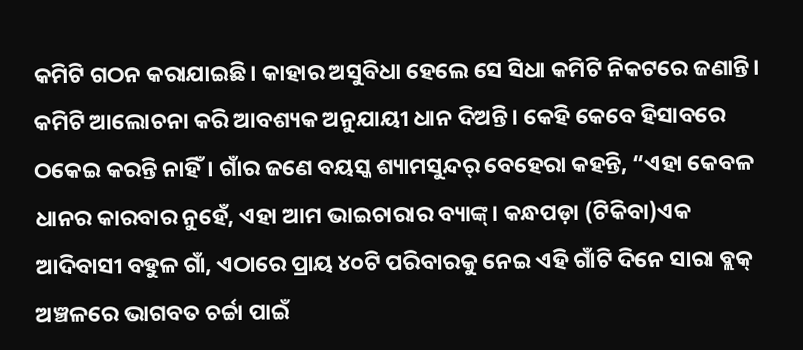କମିଟି ଗଠନ କରାଯାଇଛି। କାହାର ଅସୁବିଧା ହେଲେ ସେ ସିଧା କମିଟି ନିକଟରେ ଜଣାନ୍ତି। କମିଟି ଆଲୋଚନା କରି ଆବଶ୍ୟକ ଅନୁଯାୟୀ ଧାନ ଦିଅନ୍ତି। କେହି କେବେ ହିସାବରେ ଠକେଇ କରନ୍ତି ନାହିଁ। ଗାଁର ଜଣେ ବୟସ୍କ ଶ୍ୟାମସୁନ୍ଦର୍ ବେହେରା କହନ୍ତି, “ଏହା କେବଳ ଧାନର କାରବାର ନୁହେଁ, ଏହା ଆମ ଭାଇଚାରାର ବ୍ୟାଙ୍କ୍। କନ୍ଧପଡ଼ା (ଟିକିବା)ଏକ ଆଦିବାସୀ ବହୁଳ ଗାଁ, ଏଠାରେ ପ୍ରାୟ ୪୦ଟି ପରିବାରକୁ ନେଇ ଏହି ଗାଁଟି ଦିନେ ସାରା ବ୍ଲକ୍ ଅଞ୍ଚଳରେ ଭାଗବତ ଚର୍ଚ୍ଚା ପାଇଁ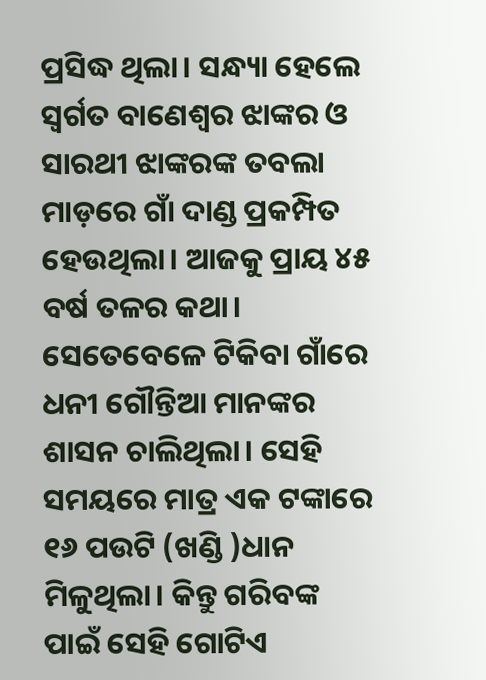ପ୍ରସିଦ୍ଧ ଥିଲା। ସନ୍ଧ୍ୟା ହେଲେ ସ୍ୱର୍ଗତ ବାଣେଶ୍ୱର ଝାଙ୍କର ଓ ସାରଥୀ ଝାଙ୍କରଙ୍କ ତବଲା ମାଡ଼ରେ ଗାଁ ଦାଣ୍ଡ ପ୍ରକମ୍ପିତ ହେଉଥିଲା। ଆଜକୁ ପ୍ରାୟ ୪୫ ବର୍ଷ ତଳର କଥା। ସେତେବେଳେ ଟିକିବା ଗାଁରେ ଧନୀ ଗୌନ୍ତିଆ ମାନଙ୍କର ଶାସନ ଚାଲିଥିଲା। ସେହି ସମୟରେ ମାତ୍ର ଏକ ଟଙ୍କାରେ ୧୬ ପଉଟି (ଖଣ୍ଡି )ଧାନ ମିଳୁଥିଲା। କିନ୍ତୁ ଗରିବଙ୍କ ପାଇଁ ସେହି ଗୋଟିଏ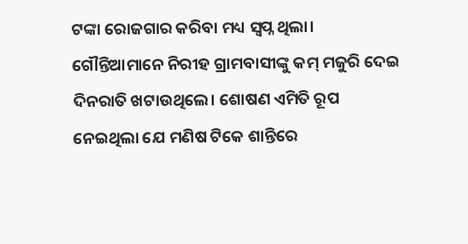ଟଙ୍କା ରୋଜଗାର କରିବା ମଧ୍ୟ ସ୍ୱପ୍ନ ଥିଲା। ଗୌନ୍ତିଆମାନେ ନିରୀହ ଗ୍ରାମବାସୀଙ୍କୁ କମ୍ ମଜୁରି ଦେଇ ଦିନରାତି ଖଟାଉଥିଲେ। ଶୋଷଣ ଏମିତି ରୂପ ନେଇଥିଲା ଯେ ମଣିଷ ଟିକେ ଶାନ୍ତିରେ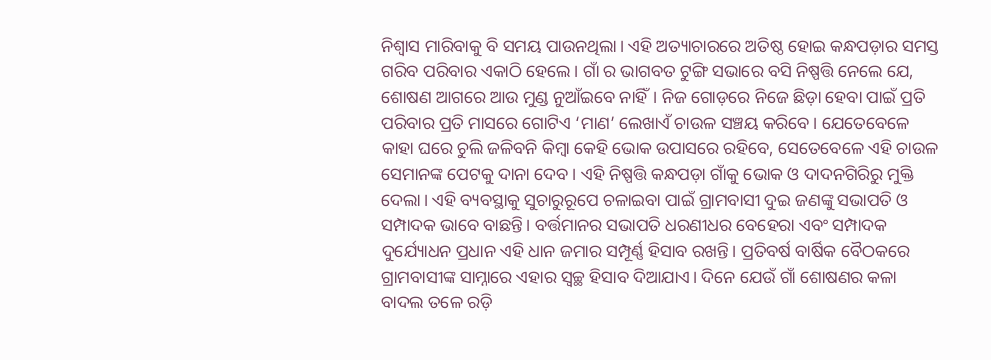ନିଶ୍ୱାସ ମାରିବାକୁ ବି ସମୟ ପାଉନଥିଲା। ଏହି ଅତ୍ୟାଚାରରେ ଅତିଷ୍ଠ ହୋଇ କନ୍ଧପଡ଼ାର ସମସ୍ତ ଗରିବ ପରିବାର ଏକାଠି ହେଲେ। ଗାଁ ର ଭାଗବତ ଟୁଙ୍ଗି ସଭାରେ ବସି ନିଷ୍ପତ୍ତି ନେଲେ ଯେ, ଶୋଷଣ ଆଗରେ ଆଉ ମୁଣ୍ଡ ନୁଆଁଇବେ ନାହିଁ। ନିଜ ଗୋଡ଼ରେ ନିଜେ ଛିଡ଼ା ହେବା ପାଇଁ ପ୍ରତି ପରିବାର ପ୍ରତି ମାସରେ ଗୋଟିଏ ‘ମାଣ’ ଲେଖାଏଁ ଚାଉଳ ସଞ୍ଚୟ କରିବେ। ଯେତେବେଳେ କାହା ଘରେ ଚୁଲି ଜଳିବନି କିମ୍ବା କେହି ଭୋକ ଉପାସରେ ରହିବେ, ସେତେବେଳେ ଏହି ଚାଉଳ ସେମାନଙ୍କ ପେଟକୁ ଦାନା ଦେବ। ଏହି ନିଷ୍ପତ୍ତି କନ୍ଧପଡ଼ା ଗାଁକୁ ଭୋକ ଓ ଦାଦନଗିରିରୁ ମୁକ୍ତି ଦେଲା। ଏହି ବ୍ୟବସ୍ଥାକୁ ସୁଚାରୁରୂପେ ଚଳାଇବା ପାଇଁ ଗ୍ରାମବାସୀ ଦୁଇ ଜଣଙ୍କୁ ସଭାପତି ଓ ସମ୍ପାଦକ ଭାବେ ବାଛନ୍ତି। ବର୍ତ୍ତମାନର ସଭାପତି ଧରଣୀଧର ବେହେରା ଏବଂ ସମ୍ପାଦକ ଦୁର୍ଯ୍ୟୋଧନ ପ୍ରଧାନ ଏହି ଧାନ ଜମାର ସମ୍ପୂର୍ଣ୍ଣ ହିସାବ ରଖନ୍ତି। ପ୍ରତିବର୍ଷ ବାର୍ଷିକ ବୈଠକରେ ଗ୍ରାମବାସୀଙ୍କ ସାମ୍ନାରେ ଏହାର ସ୍ୱଚ୍ଛ ହିସାବ ଦିଆଯାଏ। ଦିନେ ଯେଉଁ ଗାଁ ଶୋଷଣର କଳା ବାଦଲ ତଳେ ରଡ଼ି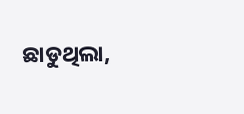ଛାଡୁଥିଲା,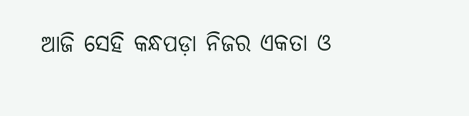ଆଜି ସେହି କନ୍ଧପଡ଼ା ନିଜର ଏକତା ଓ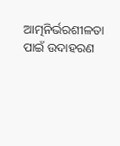ଆତ୍ମନିର୍ଭରଶୀଳତା ପାଇଁ ଉଦାହରଣ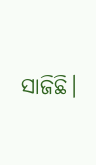ସାଜିଛି।